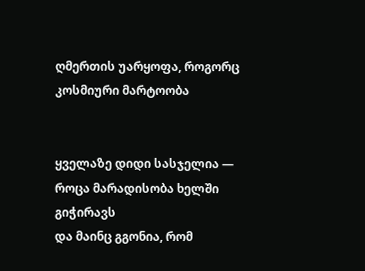ღმერთის უარყოფა, როგორც კოსმიური მარტოობა


ყველაზე დიდი სასჯელია —
როცა მარადისობა ხელში გიჭირავს
და მაინც გგონია, რომ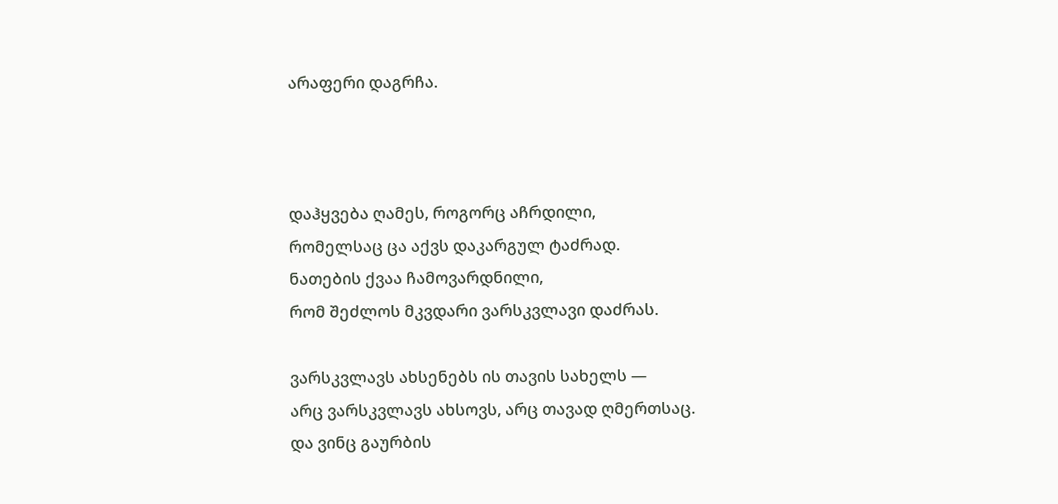არაფერი დაგრჩა.



დაჰყვება ღამეს, როგორც აჩრდილი,
რომელსაც ცა აქვს დაკარგულ ტაძრად.
ნათების ქვაა ჩამოვარდნილი,
რომ შეძლოს მკვდარი ვარსკვლავი დაძრას.

ვარსკვლავს ახსენებს ის თავის სახელს —
არც ვარსკვლავს ახსოვს, არც თავად ღმერთსაც.
და ვინც გაურბის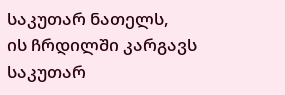საკუთარ ნათელს,
ის ჩრდილში კარგავს საკუთარ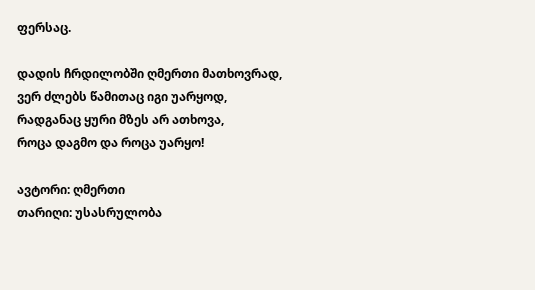ფერსაც.

დადის ჩრდილობში ღმერთი მათხოვრად,
ვერ ძლებს წამითაც იგი უარყოდ,
რადგანაც ყური მზეს არ ათხოვა,
როცა დაგმო და როცა უარყო!

ავტორი: ღმერთი
თარიღი: უსასრულობა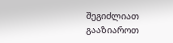შეგიძლიათ გააზიაროთ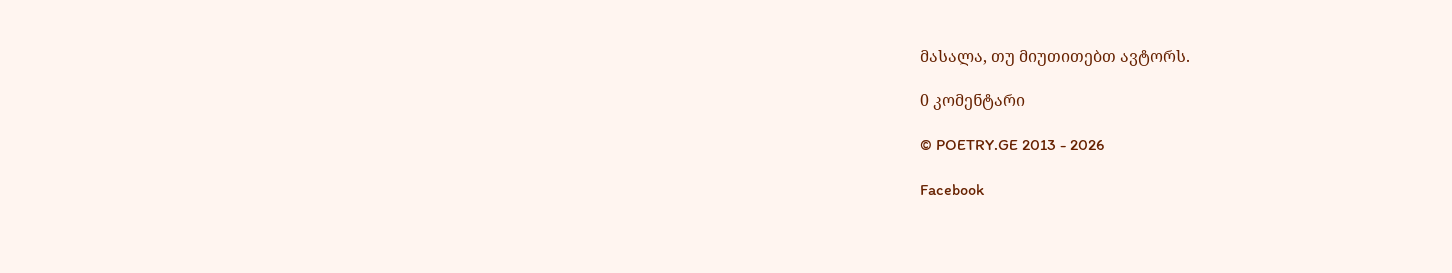მასალა, თუ მიუთითებთ ავტორს.

0 კომენტარი

© POETRY.GE 2013 - 2026

Facebook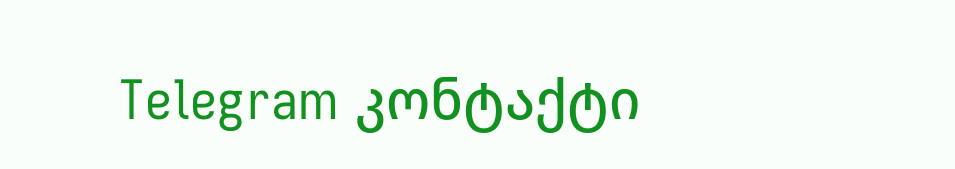Telegram კონტაქტი